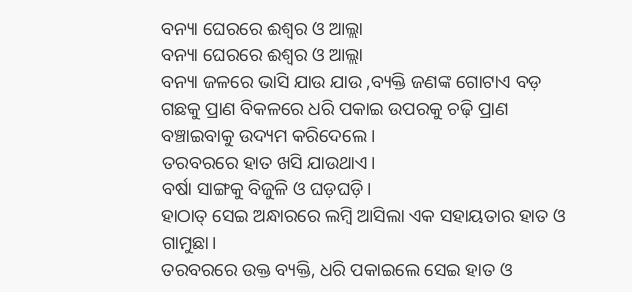ବନ୍ୟା ଘେରରେ ଈଶ୍ୱର ଓ ଆଲ୍ଲା
ବନ୍ୟା ଘେରରେ ଈଶ୍ୱର ଓ ଆଲ୍ଲା
ବନ୍ୟା ଜଳରେ ଭାସି ଯାଉ ଯାଉ ,ବ୍ୟକ୍ତି ଜଣଙ୍କ ଗୋଟାଏ ବଡ଼ ଗଛକୁ ପ୍ରାଣ ବିକଳରେ ଧରି ପକାଇ ଉପରକୁ ଚଢ଼ି ପ୍ରାଣ ବଞ୍ଚାଇବାକୁ ଉଦ୍ୟମ କରିଦେଲେ।
ତରବରରେ ହାତ ଖସି ଯାଉଥାଏ।
ବର୍ଷା ସାଙ୍ଗକୁ ବିଜୁଳି ଓ ଘଡ଼ଘଡ଼ି।
ହାଠାତ୍ ସେଇ ଅନ୍ଧାରରେ ଲମ୍ବି ଆସିଲା ଏକ ସହାୟତାର ହାତ ଓ ଗାମୁଛା।
ତରବରରେ ଉକ୍ତ ବ୍ୟକ୍ତି, ଧରି ପକାଇଲେ ସେଇ ହାତ ଓ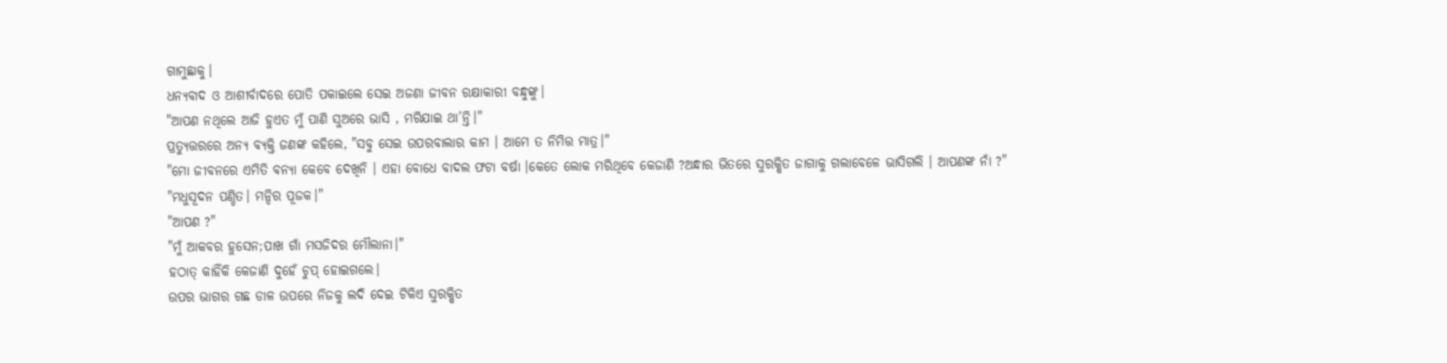ଗାମୁଛାକୁ।
ଧନ୍ୟବାଦ ଓ ଆଶୀର୍ବାଦରେ ପୋତି ପକାଇଲେ ସେଇ ଅଜଣା ଜୀବନ ରକ୍ଷାକାରୀ ବନ୍ଧୁଙ୍କୁ।
"ଆପଣ ନଥିଲେ ଆଜି ହୁଏତ ମୁଁ ପାଣି ସୁଅରେ ଭାସି , ମରିଯାଇ ଥା’ନ୍ତି।"
ପ୍ରତ୍ୟୁତ୍ତରରେ ଅନ୍ୟ ବ୍ୟକ୍ତି ଜଣଙ୍କ କହିଲେ, "ସବୁ ସେଇ ଉପରବାଲାର କାମ । ଆମେ ତ ନିମିତ୍ତ ମାତ୍ର।"
"ମୋ ଜୀବନରେ ଏମିତି ବନ୍ୟା କେବେ ଦେଖିନି । ଏହା ବୋଧେ ବାଦଲ ଫଟା ବର୍ଷା ।କେତେ ଲୋକ ମରିଥିବେ କେଜାଣି ?ଅନ୍ଧାର ଭିତରେ ସୁରକ୍ଷିତ ଜାଗାକୁ ଗଲାବେଳେ ଭାସିଗଲି । ଆପଣଙ୍କ ନାଁ ?"
"ମଧୁସୂଦନ ପଣ୍ଡିତ। ମନ୍ଦିର ପୂଜକ।"
"ଆପଣ ?"
"ମୁଁ ଆକବର ହୁସେନ;ପାଖ ଗାଁ ମସଜିଦର ମୌଲାନା।"
ହଠାତ୍ କାହିଁକି କେଜାଣି ଦୁହେଁ ଚୁପ୍ ହୋଇଗଲେ।
ଉପର ଭାଗର ଗଛ ଡାଳ ଉପରେ ନିଜକୁ ଲଦି ଦେଇ ଟିକିଏ ସୁରକ୍ଷିତ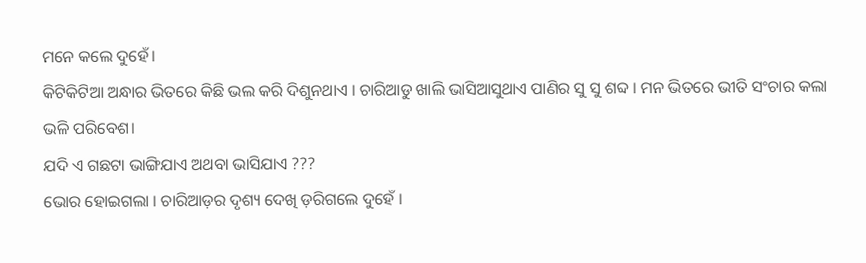ମନେ କଲେ ଦୁହେଁ।
କିଟିକିଟିଆ ଅନ୍ଧାର ଭିତରେ କିଛି ଭଲ କରି ଦିଶୁନଥାଏ । ଚାରିଆଡୁ ଖାଲି ଭାସିଆସୁଥାଏ ପାଣିର ସୁ ସୁ ଶବ୍ଦ । ମନ ଭିତରେ ଭୀତି ସଂଚାର କଲା ଭଳି ପରିବେଶ।
ଯଦି ଏ ଗଛଟା ଭାଙ୍ଗିଯାଏ ଅଥବା ଭାସିଯାଏ ???
ଭୋର ହୋଇଗଲା । ଚାରିଆଡ଼ର ଦୃଶ୍ୟ ଦେଖି ଡ଼ରିଗଲେ ଦୁହେଁ ।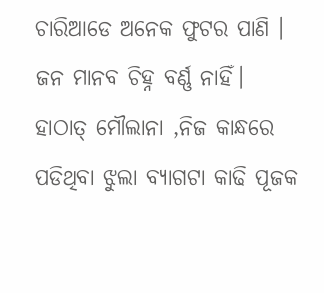ଚାରିଆଡେ ଅନେକ ଫୁଟର ପାଣି । ଜନ ମାନବ ଚିହ୍ନ ବର୍ଣ୍ଣ ନାହିଁ।
ହାଠାତ୍ ମୌଲାନା ,ନିଜ କାନ୍ଧରେ ପଡିଥିବା ଝୁଲା ବ୍ୟାଗଟା କାଢି ପୂଜକ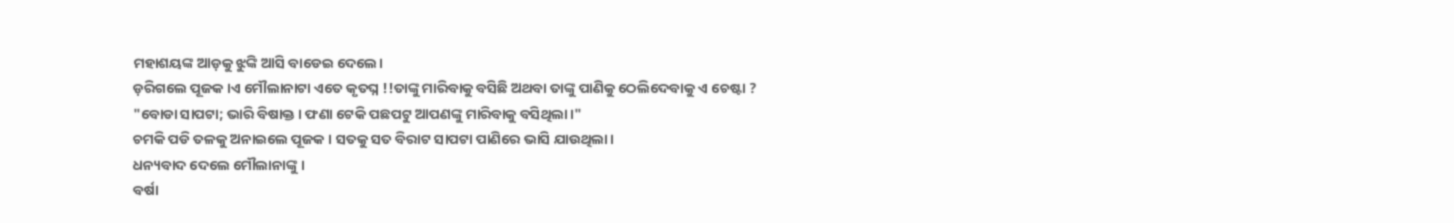ମହାଶୟଙ୍କ ଆଡ଼କୁ ଝୁଙ୍କି ଆସି ବାଡେଇ ଦେଲେ।
ଡ଼ରିଗଲେ ପୂଜକ ।ଏ ମୌଲାନାଟା ଏତେ କୃତଘ୍ନ !!ତାଙ୍କୁ ମାରିବାକୁ ବସିଛି ଅଥବା ତାଙ୍କୁ ପାଣିକୁ ଠେଲିଦେବାକୁ ଏ ଚେଷ୍ଟା ?
"ବୋଡା ସାପଟା; ଭାରି ବିଷାକ୍ତ । ଫଣା ଟେକି ପଛପଟୁ ଆପଣଙ୍କୁ ମାରିବାକୁ ବସିଥିଲା।"
ଚମକି ପଡି ତଳକୁ ଅନାଇଲେ ପୂଜକ । ସତକୁ ସତ ବିରାଟ ସାପଟା ପାଣିରେ ଭାସି ଯାଉଥିଲା।
ଧନ୍ୟବାଦ ଦେଲେ ମୌଲାନାଙ୍କୁ ।
ବର୍ଷା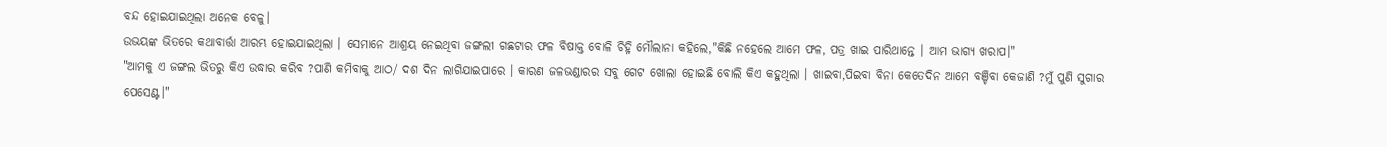ବନ୍ଦ ହୋଇଯାଇଥିଲା ଅନେକ ବେଳୁ।
ଉଭୟଙ୍କ ଭିତରେ କଥାବାର୍ତ୍ତା ଆରମ୍ଭ ହୋଇଯାଇଥିଲା । ସେମାନେ ଆଶ୍ରୟ ନେଇଥିବା ଜଙ୍ଗଲୀ ଗଛଟାର ଫଳ ବିଷାକ୍ତ ବୋଳି ଚିହ୍ନି ମୌଲାନା କହିଲେ,"କିଛି ନହେଲେ ଆମେ ଫଳ, ପତ୍ର ଖାଇ ପାରିଥାନ୍ତେ । ଆମ ଭାଗ୍ୟ ଖରାପ।"
"ଆମକୁ ଏ ଜଙ୍ଗଲ ଭିତରୁ କିଏ ଉଦ୍ଧାର କରିବ ?ପାଣି କମିବାକୁ ଆଠ/ ଦଶ ଦିନ ଲାଗିଯାଇପାରେ । କାରଣ ଜଳଭଣ୍ଡାରର ସବୁ ଗେଟ ଖୋଲା ହୋଇଛି ବୋଲି କିଏ କହୁଥିଲା । ଖାଇବା,ପିଇବା ବିନା କେତେଦିନ ଆମେ ବଞ୍ଚିବା କେଜାଣି ?ମୁଁ ପୁଣି ସୁଗାର ପେସେଣ୍ଟ।"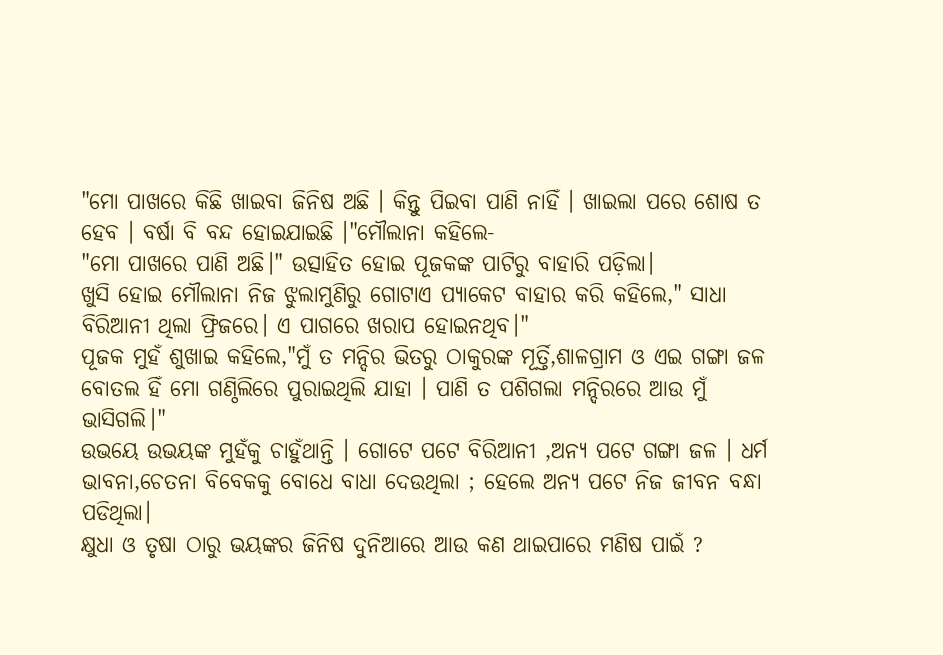"ମୋ ପାଖରେ କିଛି ଖାଇବା ଜିନିଷ ଅଛି । କିନ୍ତୁ ପିଇବା ପାଣି ନାହିଁ । ଖାଇଲା ପରେ ଶୋଷ ତ ହେବ । ବର୍ଷା ବି ବନ୍ଦ ହୋଇଯାଇଛି ।"ମୌଲାନା କହିଲେ-
"ମୋ ପାଖରେ ପାଣି ଅଛି।" ଉତ୍ସାହିତ ହୋଇ ପୂଜକଙ୍କ ପାଟିରୁ ବାହାରି ପଡ଼ିଲା।
ଖୁସି ହୋଇ ମୌଲାନା ନିଜ ଝୁଲାମୁଣିରୁ ଗୋଟାଏ ପ୍ୟାକେଟ ବାହାର କରି କହିଲେ," ସାଧା ବିରିଆନୀ ଥିଲା ଫ୍ରିଜରେ। ଏ ପାଗରେ ଖରାପ ହୋଇନଥିବ।"
ପୂଜକ ମୁହଁ ଶୁଖାଇ କହିଲେ,"ମୁଁ ତ ମନ୍ଦିର ଭିତରୁ ଠାକୁରଙ୍କ ମୂର୍ତ୍ତି,ଶାଳଗ୍ରାମ ଓ ଏଇ ଗଙ୍ଗା ଜଳ ବୋତଲ ହିଁ ମୋ ଗଣ୍ଠିଲିରେ ପୁରାଇଥିଲି ଯାହା । ପାଣି ତ ପଶିଗଲା ମନ୍ଦିରରେ ଆଉ ମୁଁ ଭାସିଗଲି।"
ଉଭୟେ ଉଭୟଙ୍କ ମୁହଁକୁ ଚାହୁଁଥାନ୍ତି । ଗୋଟେ ପଟେ ବିରିଆନୀ ,ଅନ୍ୟ ପଟେ ଗଙ୍ଗା ଜଳ । ଧର୍ମ ଭାବନା,ଚେତନା ବିବେକକୁ ବୋଧେ ବାଧା ଦେଉଥିଲା ; ହେଲେ ଅନ୍ୟ ପଟେ ନିଜ ଜୀବନ ବନ୍ଧା ପଡିଥିଲା।
କ୍ଷୁଧା ଓ ତୃଷା ଠାରୁ ଭୟଙ୍କର ଜିନିଷ ଦୁନିଆରେ ଆଉ କଣ ଥାଇପାରେ ମଣିଷ ପାଇଁ ?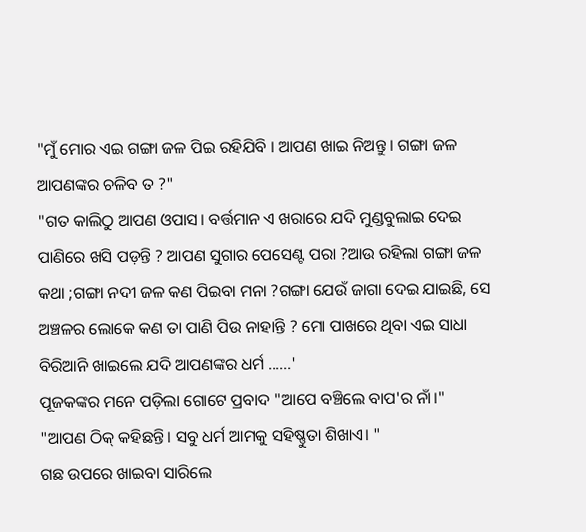"ମୁଁ ମୋର ଏଇ ଗଙ୍ଗା ଜଳ ପିଇ ରହିଯିବି । ଆପଣ ଖାଇ ନିଅନ୍ତୁ । ଗଙ୍ଗା ଜଳ ଆପଣଙ୍କର ଚଳିବ ତ ?"
"ଗତ କାଲିଠୁ ଆପଣ ଓପାସ। ବର୍ତ୍ତମାନ ଏ ଖରାରେ ଯଦି ମୁଣ୍ଡବୁଲାଇ ଦେଇ ପାଣିରେ ଖସି ପଡ଼ନ୍ତି ? ଆପଣ ସୁଗାର ପେସେଣ୍ଟ ପରା ?ଆଉ ରହିଲା ଗଙ୍ଗା ଜଳ କଥା ;ଗଙ୍ଗା ନଦୀ ଜଳ କଣ ପିଇବା ମନା ?ଗଙ୍ଗା ଯେଉଁ ଜାଗା ଦେଇ ଯାଇଛି, ସେ ଅଞ୍ଚଳର ଲୋକେ କଣ ତା ପାଣି ପିଉ ନାହାନ୍ତି ? ମୋ ପାଖରେ ଥିବା ଏଇ ସାଧା ବିରିଆନି ଖାଇଲେ ଯଦି ଆପଣଙ୍କର ଧର୍ମ ......'
ପୂଜକଙ୍କର ମନେ ପଡ଼ିଲା ଗୋଟେ ପ୍ରବାଦ "ଆପେ ବଞ୍ଚିଲେ ବାପ'ର ନାଁ।"
"ଆପଣ ଠିକ୍ କହିଛନ୍ତି। ସବୁ ଧର୍ମ ଆମକୁ ସହିଷ୍ଣୁତା ଶିଖାଏ। "
ଗଛ ଉପରେ ଖାଇବା ସାରିଲେ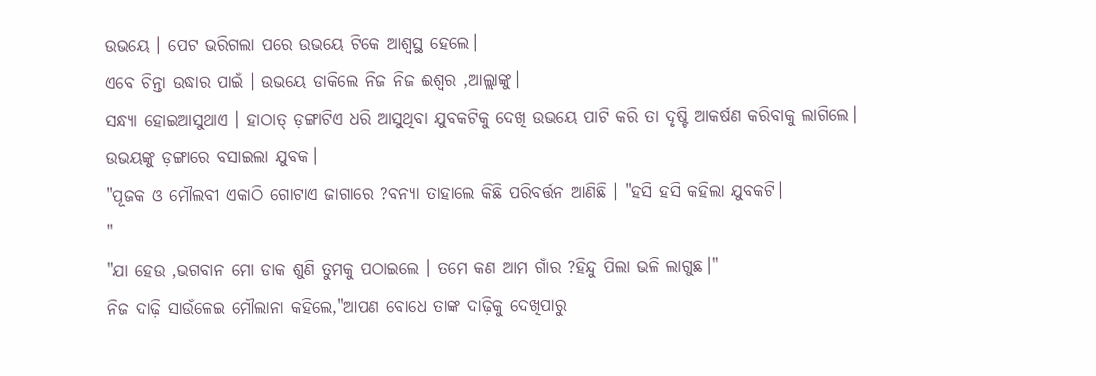ଉଭୟେ । ପେଟ ଭରିଗଲା ପରେ ଉଭୟେ ଟିକେ ଆଶ୍ବସ୍ଥ ହେଲେ।
ଏବେ ଚିନ୍ତା ଉଦ୍ଧାର ପାଇଁ । ଉଭୟେ ଡାକିଲେ ନିଜ ନିଜ ଈଶ୍ୱର ,ଆଲ୍ଲାଙ୍କୁ।
ସନ୍ଧ୍ୟା ହୋଇଆସୁଥାଏ । ହାଠାତ୍ ଡ଼ଙ୍ଗାଟିଏ ଧରି ଆସୁଥିବା ଯୁବକଟିକୁ ଦେଖି ଉଭୟେ ପାଟି କରି ତା ଦୃଷ୍ଟି ଆକର୍ଷଣ କରିବାକୁ ଲାଗିଲେ।
ଉଭୟଙ୍କୁ ଡ଼ଙ୍ଗାରେ ବସାଇଲା ଯୁବକ।
"ପୂଜକ ଓ ମୌଲବୀ ଏକାଠି ଗୋଟାଏ ଜାଗାରେ ?ବନ୍ୟା ତାହାଲେ କିଛି ପରିବର୍ତ୍ତନ ଆଣିଛି । "ହସି ହସି କହିଲା ଯୁବକଟି।
"
"ଯା ହେଉ ,ଭଗବାନ ମୋ ଡାକ ଶୁଣି ତୁମକୁ ପଠାଇଲେ । ତମେ କଣ ଆମ ଗାଁର ?ହିନ୍ଦୁ ପିଲା ଭଳି ଲାଗୁଛ।"
ନିଜ ଦାଢ଼ି ସାଉଁଳେଇ ମୌଲାନା କହିଲେ,"ଆପଣ ବୋଧେ ତାଙ୍କ ଦାଢ଼ିକୁ ଦେଖିପାରୁ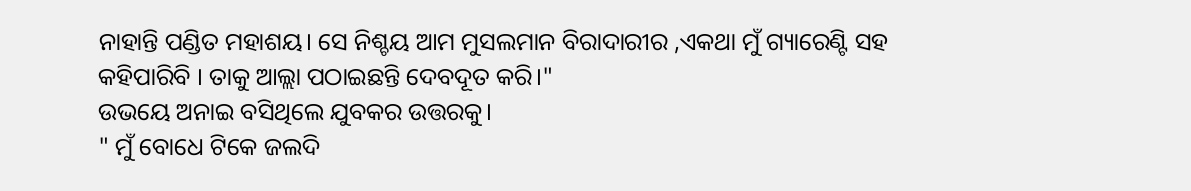ନାହାନ୍ତି ପଣ୍ଡିତ ମହାଶୟ। ସେ ନିଶ୍ଚୟ ଆମ ମୁସଲମାନ ବିରାଦାରୀର ,ଏକଥା ମୁଁ ଗ୍ୟାରେଣ୍ଟି ସହ କହିପାରିବି । ତାକୁ ଆଲ୍ଲା ପଠାଇଛନ୍ତି ଦେବଦୂତ କରି।"
ଉଭୟେ ଅନାଇ ବସିଥିଲେ ଯୁବକର ଉତ୍ତରକୁ।
" ମୁଁ ବୋଧେ ଟିକେ ଜଲଦି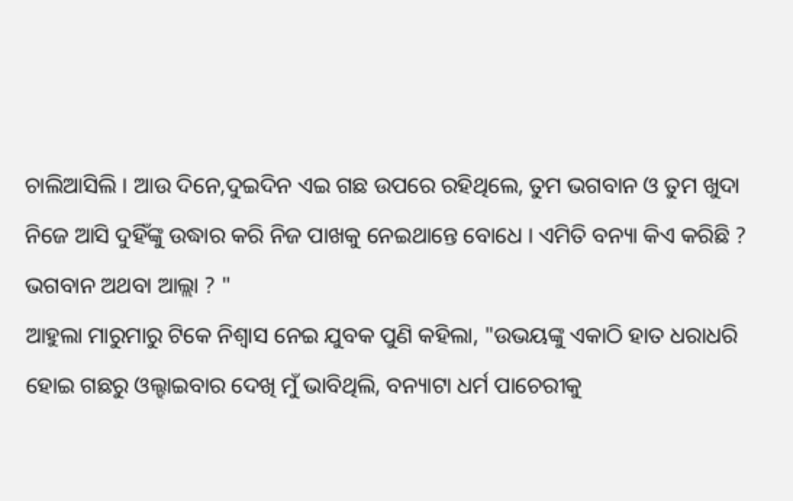ଚାଲିଆସିଲି । ଆଉ ଦିନେ,ଦୁଇଦିନ ଏଇ ଗଛ ଉପରେ ରହିଥିଲେ, ତୁମ ଭଗବାନ ଓ ତୁମ ଖୁଦା ନିଜେ ଆସି ଦୁହିଁଙ୍କୁ ଉଦ୍ଧାର କରି ନିଜ ପାଖକୁ ନେଇଥାନ୍ତେ ବୋଧେ । ଏମିତି ବନ୍ୟା କିଏ କରିଛି ? ଭଗବାନ ଅଥବା ଆଲ୍ଲା ? "
ଆହୁଲା ମାରୁମାରୁ ଟିକେ ନିଶ୍ଵାସ ନେଇ ଯୁବକ ପୁଣି କହିଲା, "ଉଭୟଙ୍କୁ ଏକାଠି ହାତ ଧରାଧରି ହୋଇ ଗଛରୁ ଓଲ୍ହାଇବାର ଦେଖି ମୁଁ ଭାବିଥିଲି, ବନ୍ୟାଟା ଧର୍ମ ପାଚେରୀକୁ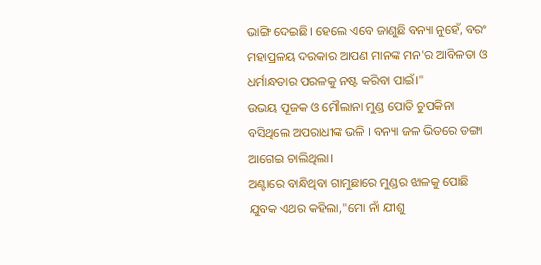ଭାଙ୍ଗି ଦେଇଛି। ହେଲେ ଏବେ ଜାଣୁଛି ବନ୍ୟା ନୁହେଁ, ବରଂ ମହାପ୍ରଳୟ ଦରକାର ଆପଣ ମାନଙ୍କ ମନ'ର ଆବିଳତା ଓ ଧର୍ମାନ୍ଧତାର ପରଳକୁ ନଷ୍ଟ କରିବା ପାଇଁ।"
ଉଭୟ ପୂଜକ ଓ ମୌଲାନା ମୁଣ୍ଡ ପୋତି ଚୁପକିନା ବସିଥିଲେ ଅପରାଧୀଙ୍କ ଭଳି । ବନ୍ୟା ଜଳ ଭିତରେ ଡଙ୍ଗା ଆଗେଇ ଚାଲିଥିଲା।
ଅଣ୍ଟାରେ ବାନ୍ଧିଥିବା ଗାମୁଛାରେ ମୁଣ୍ଡର ଝାଳକୁ ପୋଛି ଯୁବକ ଏଥର କହିଲା,"ମୋ ନାଁ ଯୀଶୁ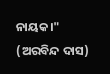ନାୟକ।"
(ଅରବିନ୍ଦ ଦାସ)